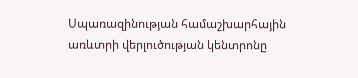Սպառազինության համաշխարհային առևտրի վերլուծության կենտրոնը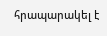հրապարակել է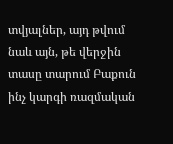տվյալներ, այդ թվում նաև այն, թե վերջին տասը տարում Բաքուն ինչ կարգի ռազմական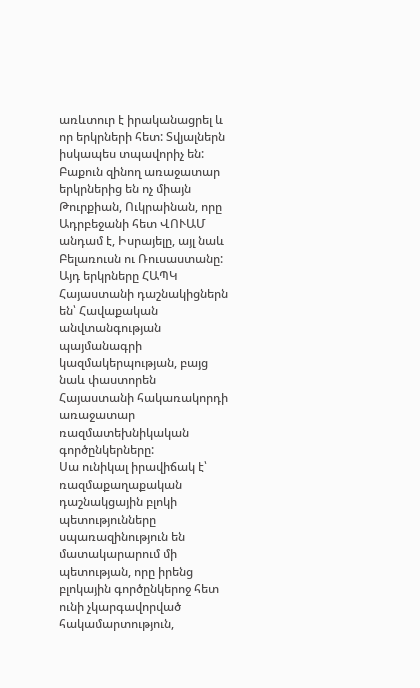առևտուր է իրականացրել և որ երկրների հետ: Տվյալներն իսկապես տպավորիչ են:
Բաքուն զինող առաջատար երկրներից են ոչ միայն Թուրքիան, Ուկրաինան, որը Ադրբեջանի հետ ՎՈՒԱՄ անդամ է, Իսրայելը, այլ նաև Բելառուսն ու Ռուսաստանը: Այդ երկրները ՀԱՊԿ Հայաստանի դաշնակիցներն են՝ Հավաքական անվտանգության պայմանագրի կազմակերպության, բայց նաև փաստորեն Հայաստանի հակառակորդի առաջատար ռազմատեխնիկական գործընկերները:
Սա ունիկալ իրավիճակ է՝ ռազմաքաղաքական դաշնակցային բլոկի պետությունները սպառազինություն են մատակարարում մի պետության, որը իրենց բլոկային գործընկերոջ հետ ունի չկարգավորված հակամարտություն,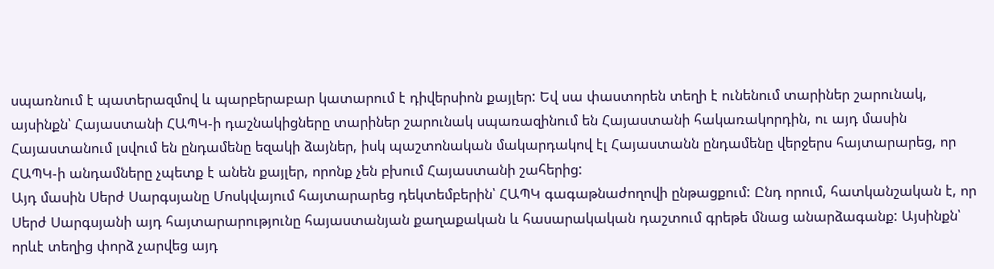սպառնում է պատերազմով և պարբերաբար կատարում է դիվերսիոն քայլեր: Եվ սա փաստորեն տեղի է ունենում տարիներ շարունակ, այսինքն՝ Հայաստանի ՀԱՊԿ-ի դաշնակիցները տարիներ շարունակ սպառազինում են Հայաստանի հակառակորդին, ու այդ մասին Հայաստանում լսվում են ընդամենը եզակի ձայներ, իսկ պաշտոնական մակարդակով էլ Հայաստանն ընդամենը վերջերս հայտարարեց, որ ՀԱՊԿ-ի անդամները չպետք է անեն քայլեր, որոնք չեն բխում Հայաստանի շահերից:
Այդ մասին Սերժ Սարգսյանը Մոսկվայում հայտարարեց դեկտեմբերին՝ ՀԱՊԿ գագաթնաժողովի ընթացքում: Ընդ որում, հատկանշական է, որ Սերժ Սարգսյանի այդ հայտարարությունը հայաստանյան քաղաքական և հասարակական դաշտում գրեթե մնաց անարձագանք: Այսինքն՝ որևէ տեղից փորձ չարվեց այդ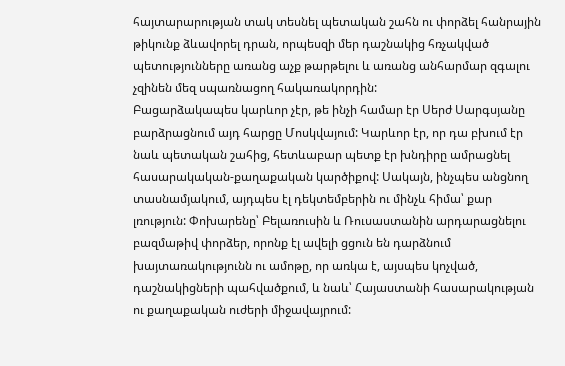հայտարարության տակ տեսնել պետական շահն ու փորձել հանրային թիկունք ձևավորել դրան, որպեսզի մեր դաշնակից հռչակված պետությունները առանց աչք թարթելու և առանց անհարմար զգալու չզինեն մեզ սպառնացող հակառակորդին:
Բացարձակապես կարևոր չէր, թե ինչի համար էր Սերժ Սարգսյանը բարձրացնում այդ հարցը Մոսկվայում: Կարևոր էր, որ դա բխում էր նաև պետական շահից, հետևաբար պետք էր խնդիրը ամրացնել հասարակական-քաղաքական կարծիքով: Սակայն, ինչպես անցնող տասնամյակում, այդպես էլ դեկտեմբերին ու մինչև հիմա՝ քար լռություն: Փոխարենը՝ Բելառուսին և Ռուսաստանին արդարացնելու բազմաթիվ փորձեր, որոնք էլ ավելի ցցուն են դարձնում խայտառակությունն ու ամոթը, որ առկա է, այսպես կոչված, դաշնակիցների պահվածքում, և նաև՝ Հայաստանի հասարակության ու քաղաքական ուժերի միջավայրում: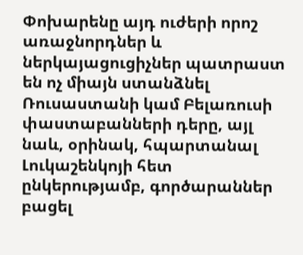Փոխարենը այդ ուժերի որոշ առաջնորդներ և ներկայացուցիչներ պատրաստ են ոչ միայն ստանձնել Ռուսաստանի կամ Բելառուսի փաստաբանների դերը, այլ նաև, օրինակ, հպարտանալ Լուկաշենկոյի հետ ընկերությամբ, գործարաններ բացել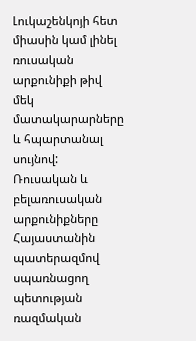Լուկաշենկոյի հետ միասին կամ լինել ռուսական արքունիքի թիվ մեկ մատակարարները և հպարտանալ սույնով: Ռուսական և բելառուսական արքունիքները Հայաստանին պատերազմով սպառնացող պետության ռազմական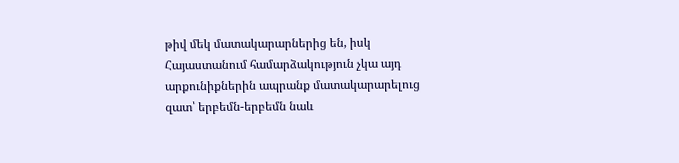թիվ մեկ մատակարարներից են, իսկ Հայաստանում համարձակություն չկա այդ արքունիքներին ապրանք մատակարարելուց զատ՝ երբեմն-երբեմն նաև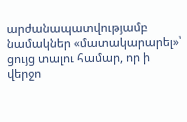արժանապատվությամբ նամակներ «մատակարարել»՝ ցույց տալու համար, որ ի վերջո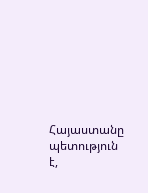Հայաստանը պետություն է,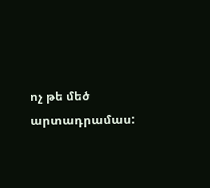ոչ թե մեծ արտադրամաս: